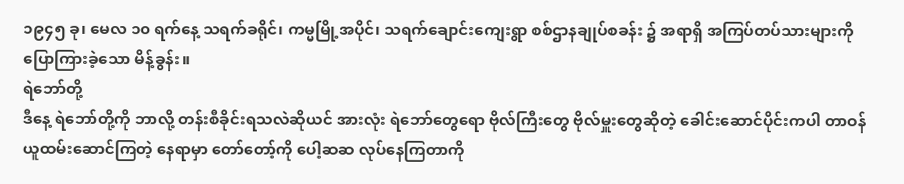၁၉၄၅ ခု၊ မေလ ၁၀ ရက်နေ့ သရက်ခရိုင်၊ ကမ္မမြို့အပိုင်၊ သရက်ချောင်းကျေးရွာ စစ်ဌာနချုပ်စခန်း ၌ အရာရှိ အကြပ်တပ်သားများကို ပြောကြားခဲ့သော မိန့်ခွန်း။
ရဲဘော်တို့
ဒီနေ့ ရဲဘော်တို့ကို ဘာလို့ တန်းစီခိုင်းရသလဲဆိုယင် အားလုံး ရဲဘော်တွေရော ဗိုလ်ကြီးတွေ ဗိုလ်မှူးတွေဆိုတဲ့ ခေါင်းဆောင်ပိုင်းကပါ တာဝန်ယူထမ်းဆောင်ကြတဲ့ နေရာမှာ တော်တော့်ကို ပေါ့ဆဆ လုပ်နေကြတာကို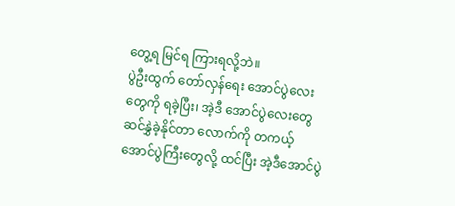တွေ့ရ မြင်ရ ကြားရလို့ဘဲ။
ပွဲဦးထွက် တော်လှန်ရေး အောင်ပွဲလေး တွေကို ရခဲ့ပြီး၊ အဲ့ဒီ အောင်ပွဲလေးတွေ ဆင်နွှဲခဲ့နိုင်တာ လောက်ကို တကယ့် အောင်ပွဲကြီးတွေလို့ ထင်ပြီး အဲ့ဒီအောင်ပွဲ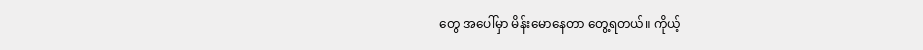တွေ အပေါ်မှာ မိန်းမောနေတာ တွေ့ရတယ်။ ကိုယ့်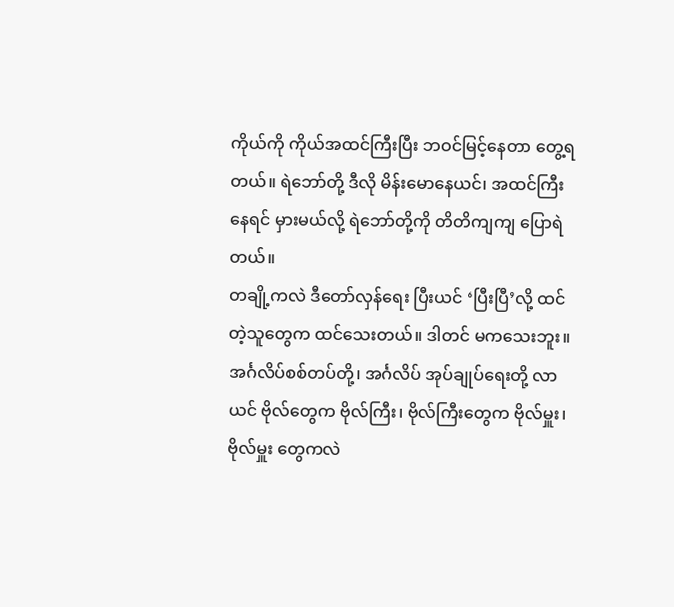ကိုယ်ကို ကိုယ်အထင်ကြီးပြီး ဘဝင်မြင့်နေတာ တွေ့ရတယ်။ ရဲဘော်တို့ ဒီလို မိန်းမောနေယင်၊ အထင်ကြီးနေရင် မှားမယ်လို့ ရဲဘော်တို့ကို တိတိကျကျ ပြောရဲတယ်။
တချို့ကလဲ ဒီတော်လှန်ရေး ပြီးယင် ‘ပြီးပြီ’လို့ ထင်တဲ့သူတွေက ထင်သေးတယ်။ ဒါတင် မကသေးဘူး။ အင်္ဂလိပ်စစ်တပ်တို့၊ အင်္ဂလိပ် အုပ်ချုပ်ရေးတို့ လာယင် ဗိုလ်တွေက ဗိုလ်ကြီး၊ ဗိုလ်ကြီးတွေက ဗိုလ်မှူး၊ ဗိုလ်မှူး တွေကလဲ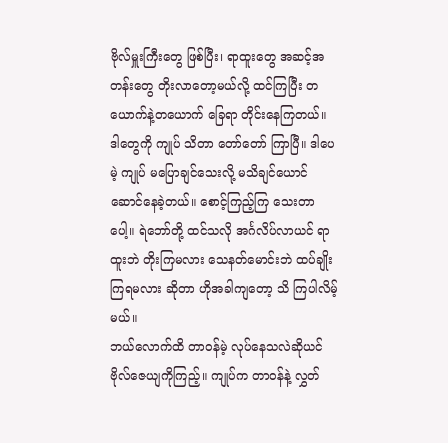ဗိုလ်မှူးကြီးတွေ ဖြစ်ပြီး၊ ရာထူးတွေ အဆင့်အတန်းတွေ တိုးလာတော့မယ်လို့ ထင်ကြပြီး တယောက်နဲ့တယောက် ခြေရာ တိုင်းနေကြတယ်။ ဒါတွေကို ကျုပ် သိတာ တော်တော် ကြာပြီ။ ဒါပေမဲ့ ကျုပ် မပြောချင်သေးလို့ မသိချင်ယောင် ဆောင်နေခဲ့တယ်။ စောင့်ကြည့်ကြ သေးတာပေါ့။ ရဲဘော်တို့ ထင်သလို အင်္ဂလိပ်လာယင် ရာထူးဘဲ တိုးကြမလား သေနတ်မောင်းဘဲ ထပ်ချိုးကြရမလား ဆိုတာ ဟိုအခါကျတော့ သိ ကြပါလိမ့်မယ်။
ဘယ်လောက်ထိ တာဝန်မဲ့ လုပ်နေသလဲဆိုယင် ဗိုလ်ဇေယျကိုကြည့်။ ကျုပ်က တာဝန်နဲ့ လွှတ်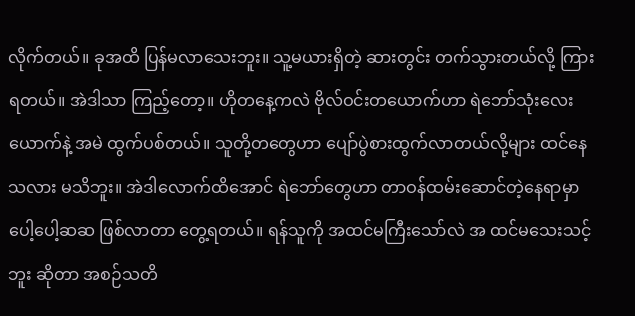လိုက်တယ်။ ခုအထိ ပြန်မလာသေးဘူး။ သူ့မယားရှိတဲ့ ဆားတွင်း တက်သွားတယ်လို့ ကြားရတယ်။ အဲဒါသာ ကြည့်တော့။ ဟိုတနေ့ကလဲ ဗိုလ်ဝင်းတယောက်ဟာ ရဲဘော်သုံးလေးယောက်နဲ့ အမဲ ထွက်ပစ်တယ်။ သူတို့တတွေဟာ ပျော်ပွဲစားထွက်လာတယ်လို့များ ထင်နေသလား မသိဘူး။ အဲဒါလောက်ထိအောင် ရဲဘော်တွေဟာ တာဝန်ထမ်းဆောင်တဲ့နေရာမှာ ပေါ့ပေါ့ဆဆ ဖြစ်လာတာ တွေ့ရတယ်။ ရန်သူကို အထင်မကြီးသော်လဲ အ ထင်မသေးသင့်ဘူး ဆိုတာ အစဉ်သတိ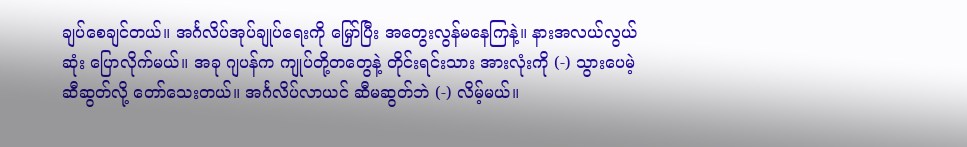ချပ်စေချင်တယ်။ အင်္ဂလိပ်အုပ်ချုပ်ရေးကို မြှော်ပြီး အတွေးလွန်မနေကြနဲ့။ နားအလယ်လွယ်ဆုံး ပြောလိုက်မယ်။ အခု ဂျပန်က ကျုပ်တို့တတွေနဲ့ တိုင်းရင်းသား အားလုံးကို (-) သွားပေမဲ့ ဆီဆွတ်လို့ တော်သေးတယ်။ အင်္ဂလိပ်လာယင် ဆီမဆွတ်ဘဲ (-) လိမ့်မယ်။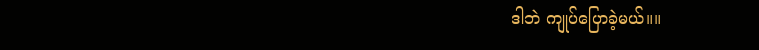ဒါဘဲ ကျုပ်ပြောခဲ့မယ်။။